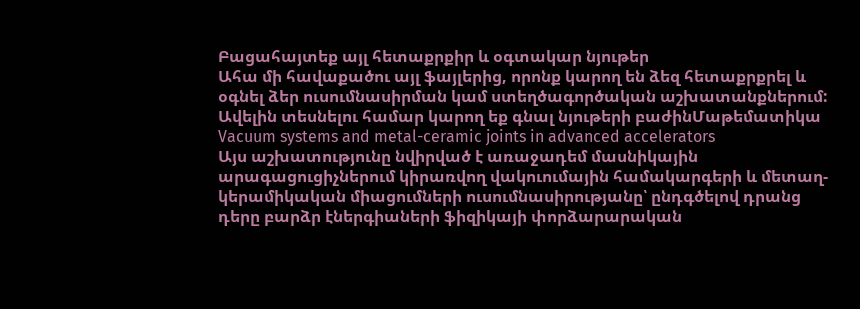Բացահայտեք այլ հետաքրքիր և օգտակար նյութեր
Ահա մի հավաքածու այլ ֆայլերից, որոնք կարող են ձեզ հետաքրքրել և օգնել ձեր ուսումնասիրման կամ ստեղծագործական աշխատանքներում: Ավելին տեսնելու համար կարող եք գնալ նյութերի բաժինՄաթեմատիկա
Vacuum systems and metal-ceramic joints in advanced accelerators
Այս աշխատությունը նվիրված է առաջադեմ մասնիկային արագացուցիչներում կիրառվող վակուումային համակարգերի և մետաղ-կերամիկական միացումների ուսումնասիրությանը՝ ընդգծելով դրանց դերը բարձր էներգիաների ֆիզիկայի փորձարարական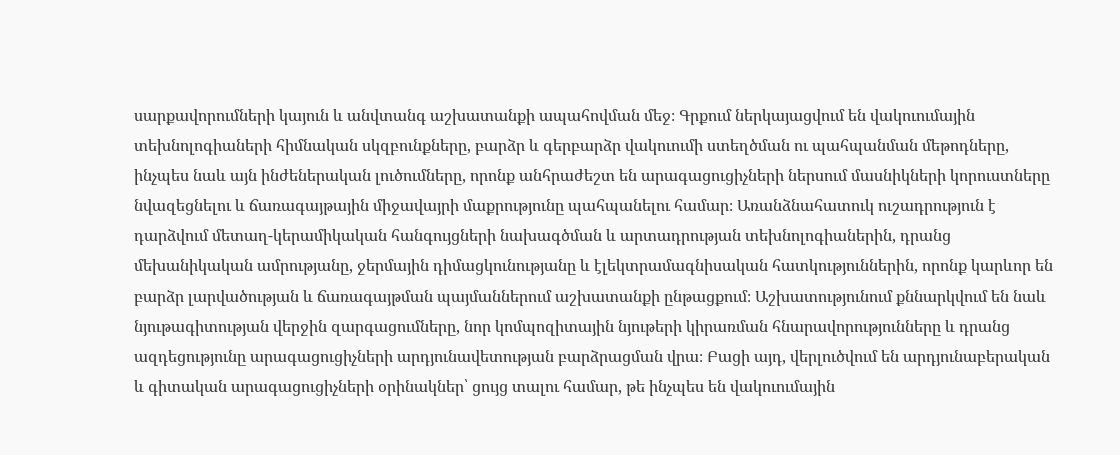սարքավորումների կայուն և անվտանգ աշխատանքի ապահովման մեջ։ Գրքում ներկայացվում են վակուումային տեխնոլոգիաների հիմնական սկզբունքները, բարձր և գերբարձր վակուումի ստեղծման ու պահպանման մեթոդները, ինչպես նաև այն ինժեներական լուծումները, որոնք անհրաժեշտ են արագացուցիչների ներսում մասնիկների կորուստները նվազեցնելու և ճառագայթային միջավայրի մաքրությունը պահպանելու համար։ Առանձնահատուկ ուշադրություն է դարձվում մետաղ-կերամիկական հանգույցների նախագծման և արտադրության տեխնոլոգիաներին, դրանց մեխանիկական ամրությանը, ջերմային դիմացկունությանը և էլեկտրամագնիսական հատկություններին, որոնք կարևոր են բարձր լարվածության և ճառագայթման պայմաններում աշխատանքի ընթացքում։ Աշխատությունում քննարկվում են նաև նյութագիտության վերջին զարգացումները, նոր կոմպոզիտային նյութերի կիրառման հնարավորությունները և դրանց ազդեցությունը արագացուցիչների արդյունավետության բարձրացման վրա։ Բացի այդ, վերլուծվում են արդյունաբերական և գիտական արագացուցիչների օրինակներ՝ ցույց տալու համար, թե ինչպես են վակուումային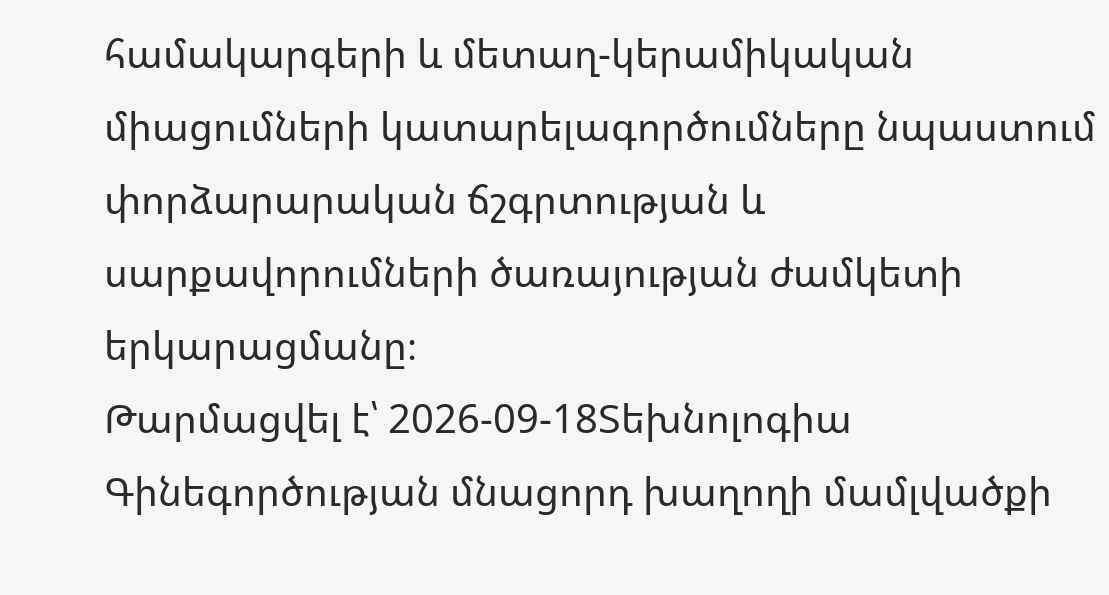համակարգերի և մետաղ-կերամիկական միացումների կատարելագործումները նպաստում փորձարարական ճշգրտության և սարքավորումների ծառայության ժամկետի երկարացմանը։
Թարմացվել է՝ 2026-09-18Տեխնոլոգիա
Գինեգործության մնացորդ խաղողի մամլվածքի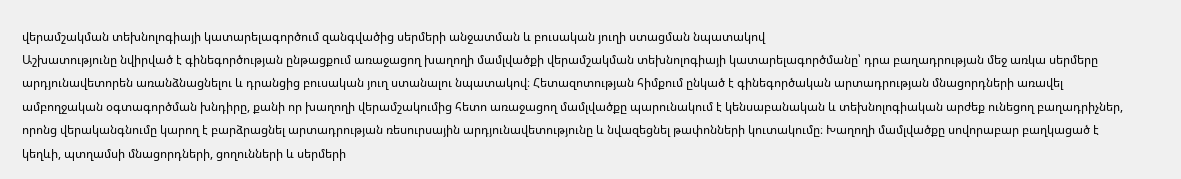վերամշակման տեխնոլոգիայի կատարելագործում զանգվածից սերմերի անջատման և բուսական յուղի ստացման նպատակով
Աշխատությունը նվիրված է գինեգործության ընթացքում առաջացող խաղողի մամլվածքի վերամշակման տեխնոլոգիայի կատարելագործմանը՝ դրա բաղադրության մեջ առկա սերմերը արդյունավետորեն առանձնացնելու և դրանցից բուսական յուղ ստանալու նպատակով։ Հետազոտության հիմքում ընկած է գինեգործական արտադրության մնացորդների առավել ամբողջական օգտագործման խնդիրը, քանի որ խաղողի վերամշակումից հետո առաջացող մամլվածքը պարունակում է կենսաբանական և տեխնոլոգիական արժեք ունեցող բաղադրիչներ, որոնց վերականգնումը կարող է բարձրացնել արտադրության ռեսուրսային արդյունավետությունը և նվազեցնել թափոնների կուտակումը։ Խաղողի մամլվածքը սովորաբար բաղկացած է կեղևի, պտղամսի մնացորդների, ցողունների և սերմերի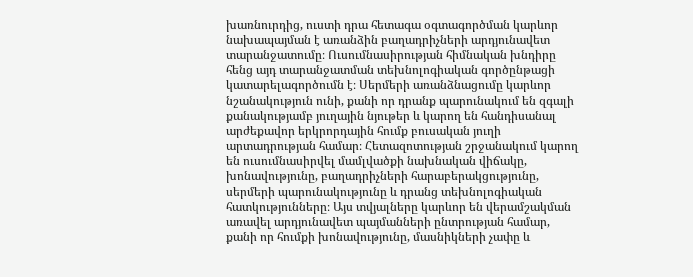խառնուրդից, ուստի դրա հետագա օգտագործման կարևոր նախապայման է առանձին բաղադրիչների արդյունավետ տարանջատումը։ Ուսումնասիրության հիմնական խնդիրը հենց այդ տարանջատման տեխնոլոգիական գործընթացի կատարելագործումն է։ Սերմերի առանձնացումը կարևոր նշանակություն ունի, քանի որ դրանք պարունակում են զգալի քանակությամբ յուղային նյութեր և կարող են հանդիսանալ արժեքավոր երկրորդային հումք բուսական յուղի արտադրության համար։ Հետազոտության շրջանակում կարող են ուսումնասիրվել մամլվածքի նախնական վիճակը, խոնավությունը, բաղադրիչների հարաբերակցությունը, սերմերի պարունակությունը և դրանց տեխնոլոգիական հատկությունները։ Այս տվյալները կարևոր են վերամշակման առավել արդյունավետ պայմանների ընտրության համար, քանի որ հումքի խոնավությունը, մասնիկների չափը և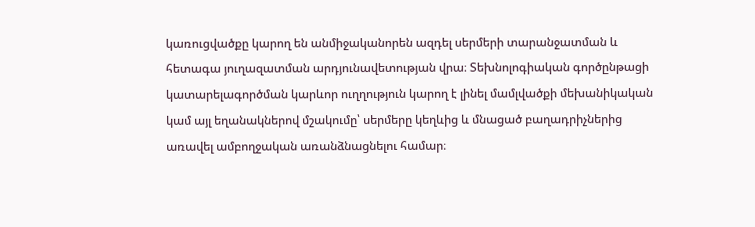կառուցվածքը կարող են անմիջականորեն ազդել սերմերի տարանջատման և հետագա յուղազատման արդյունավետության վրա։ Տեխնոլոգիական գործընթացի կատարելագործման կարևոր ուղղություն կարող է լինել մամլվածքի մեխանիկական կամ այլ եղանակներով մշակումը՝ սերմերը կեղևից և մնացած բաղադրիչներից առավել ամբողջական առանձնացնելու համար։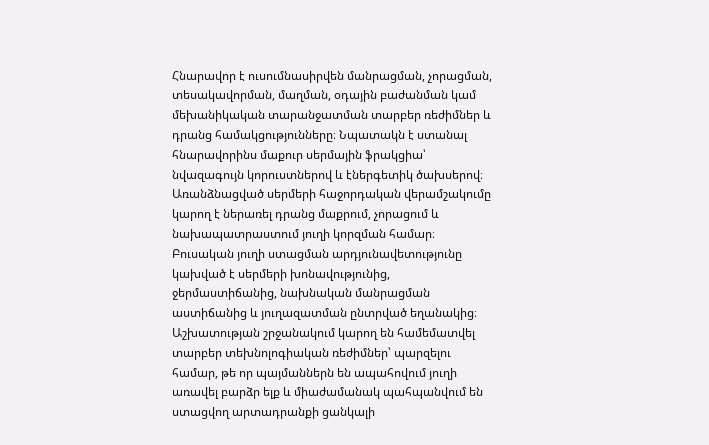Հնարավոր է ուսումնասիրվեն մանրացման, չորացման, տեսակավորման, մաղման, օդային բաժանման կամ մեխանիկական տարանջատման տարբեր ռեժիմներ և դրանց համակցությունները։ Նպատակն է ստանալ հնարավորինս մաքուր սերմային ֆրակցիա՝ նվազագույն կորուստներով և էներգետիկ ծախսերով։ Առանձնացված սերմերի հաջորդական վերամշակումը կարող է ներառել դրանց մաքրում, չորացում և նախապատրաստում յուղի կորզման համար։ Բուսական յուղի ստացման արդյունավետությունը կախված է սերմերի խոնավությունից, ջերմաստիճանից, նախնական մանրացման աստիճանից և յուղազատման ընտրված եղանակից։ Աշխատության շրջանակում կարող են համեմատվել տարբեր տեխնոլոգիական ռեժիմներ՝ պարզելու համար, թե որ պայմաններն են ապահովում յուղի առավել բարձր ելք և միաժամանակ պահպանվում են ստացվող արտադրանքի ցանկալի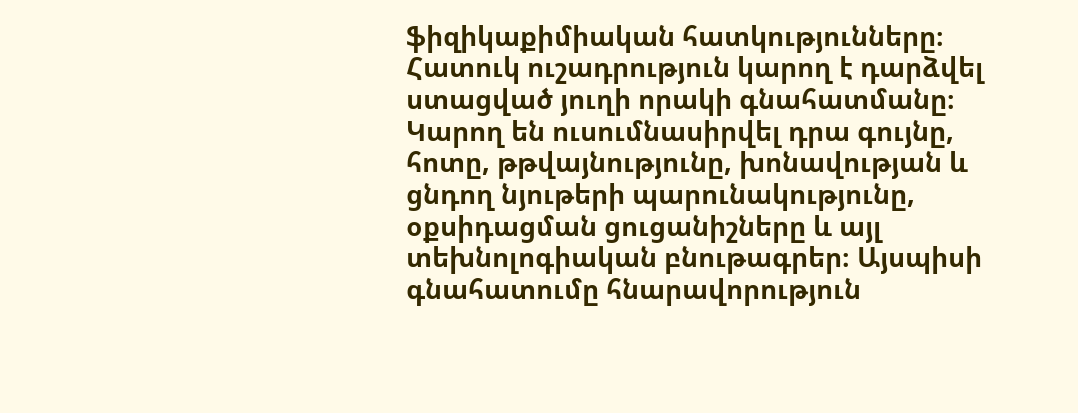ֆիզիկաքիմիական հատկությունները։ Հատուկ ուշադրություն կարող է դարձվել ստացված յուղի որակի գնահատմանը։ Կարող են ուսումնասիրվել դրա գույնը, հոտը, թթվայնությունը, խոնավության և ցնդող նյութերի պարունակությունը, օքսիդացման ցուցանիշները և այլ տեխնոլոգիական բնութագրեր։ Այսպիսի գնահատումը հնարավորություն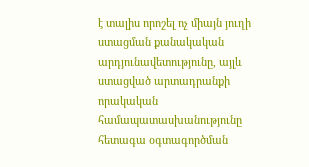է տալիս որոշել ոչ միայն յուղի ստացման քանակական արդյունավետությունը, այլև ստացված արտադրանքի որակական համապատասխանությունը հետագա օգտագործման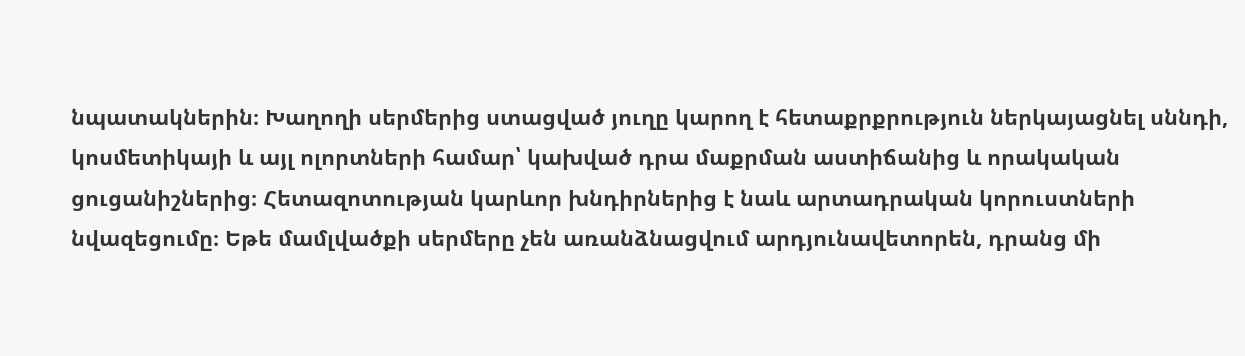նպատակներին։ Խաղողի սերմերից ստացված յուղը կարող է հետաքրքրություն ներկայացնել սննդի, կոսմետիկայի և այլ ոլորտների համար՝ կախված դրա մաքրման աստիճանից և որակական ցուցանիշներից։ Հետազոտության կարևոր խնդիրներից է նաև արտադրական կորուստների նվազեցումը։ Եթե մամլվածքի սերմերը չեն առանձնացվում արդյունավետորեն, դրանց մի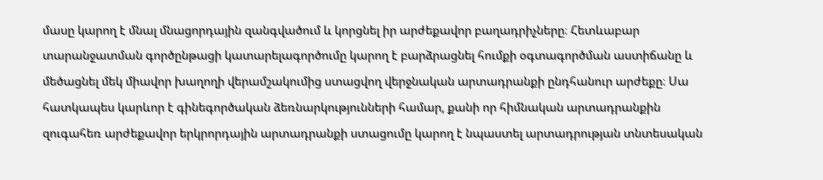մասը կարող է մնալ մնացորդային զանգվածում և կորցնել իր արժեքավոր բաղադրիչները։ Հետևաբար տարանջատման գործընթացի կատարելագործումը կարող է բարձրացնել հումքի օգտագործման աստիճանը և մեծացնել մեկ միավոր խաղողի վերամշակումից ստացվող վերջնական արտադրանքի ընդհանուր արժեքը։ Սա հատկապես կարևոր է գինեգործական ձեռնարկությունների համար, քանի որ հիմնական արտադրանքին զուգահեռ արժեքավոր երկրորդային արտադրանքի ստացումը կարող է նպաստել արտադրության տնտեսական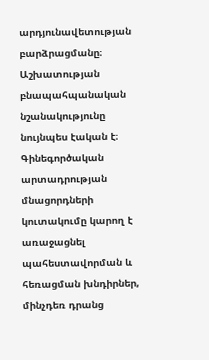արդյունավետության բարձրացմանը։ Աշխատության բնապահպանական նշանակությունը նույնպես էական է։ Գինեգործական արտադրության մնացորդների կուտակումը կարող է առաջացնել պահեստավորման և հեռացման խնդիրներ, մինչդեռ դրանց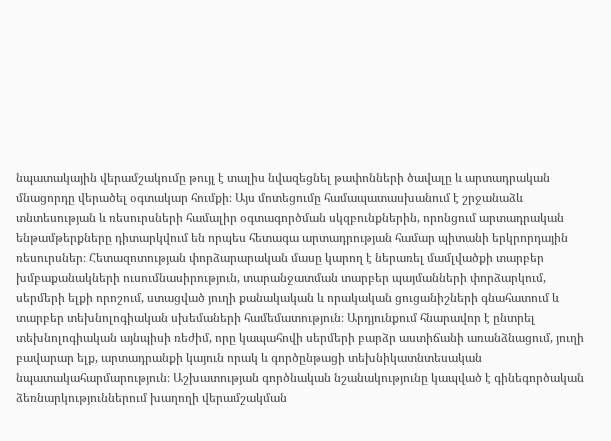նպատակային վերամշակումը թույլ է տալիս նվազեցնել թափոնների ծավալը և արտադրական մնացորդը վերածել օգտակար հումքի։ Այս մոտեցումը համապատասխանում է շրջանաձև տնտեսության և ռեսուրսների համալիր օգտագործման սկզբունքներին, որոնցում արտադրական ենթամթերքները դիտարկվում են որպես հետագա արտադրության համար պիտանի երկրորդային ռեսուրսներ։ Հետազոտության փորձարարական մասը կարող է ներառել մամլվածքի տարբեր խմբաքանակների ուսումնասիրություն, տարանջատման տարբեր պայմանների փորձարկում, սերմերի ելքի որոշում, ստացված յուղի քանակական և որակական ցուցանիշների գնահատում և տարբեր տեխնոլոգիական սխեմաների համեմատություն։ Արդյունքում հնարավոր է ընտրել տեխնոլոգիական այնպիսի ռեժիմ, որը կապահովի սերմերի բարձր աստիճանի առանձնացում, յուղի բավարար ելք, արտադրանքի կայուն որակ և գործընթացի տեխնիկատնտեսական նպատակահարմարություն։ Աշխատության գործնական նշանակությունը կապված է գինեգործական ձեռնարկություններում խաղողի վերամշակման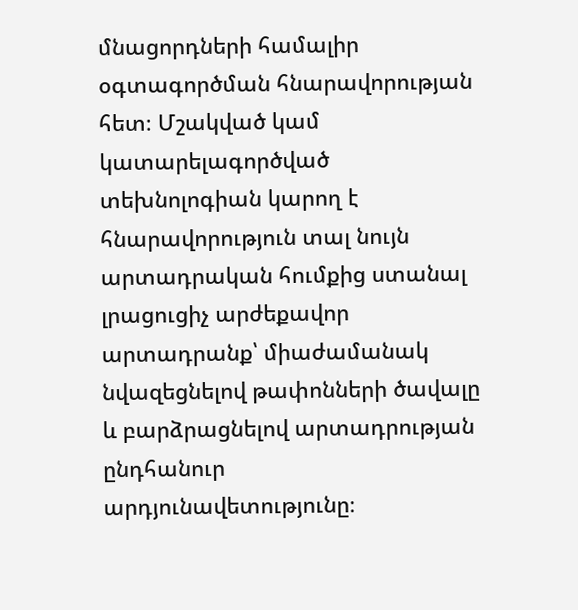մնացորդների համալիր օգտագործման հնարավորության հետ։ Մշակված կամ կատարելագործված տեխնոլոգիան կարող է հնարավորություն տալ նույն արտադրական հումքից ստանալ լրացուցիչ արժեքավոր արտադրանք՝ միաժամանակ նվազեցնելով թափոնների ծավալը և բարձրացնելով արտադրության ընդհանուր արդյունավետությունը։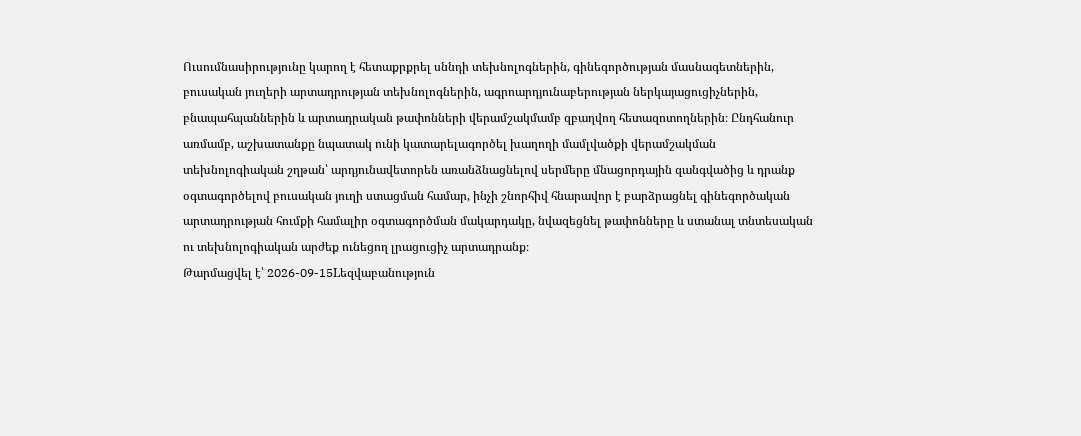Ուսումնասիրությունը կարող է հետաքրքրել սննդի տեխնոլոգներին, գինեգործության մասնագետներին, բուսական յուղերի արտադրության տեխնոլոգներին, ագրոարդյունաբերության ներկայացուցիչներին, բնապահպաններին և արտադրական թափոնների վերամշակմամբ զբաղվող հետազոտողներին։ Ընդհանուր առմամբ, աշխատանքը նպատակ ունի կատարելագործել խաղողի մամլվածքի վերամշակման տեխնոլոգիական շղթան՝ արդյունավետորեն առանձնացնելով սերմերը մնացորդային զանգվածից և դրանք օգտագործելով բուսական յուղի ստացման համար, ինչի շնորհիվ հնարավոր է բարձրացնել գինեգործական արտադրության հումքի համալիր օգտագործման մակարդակը, նվազեցնել թափոնները և ստանալ տնտեսական ու տեխնոլոգիական արժեք ունեցող լրացուցիչ արտադրանք։
Թարմացվել է՝ 2026-09-15Lեզվաբանություն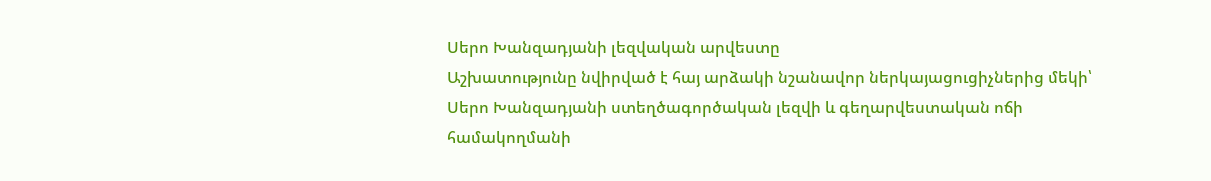Սերո Խանզադյանի լեզվական արվեստը
Աշխատությունը նվիրված է հայ արձակի նշանավոր ներկայացուցիչներից մեկի՝ Սերո Խանզադյանի ստեղծագործական լեզվի և գեղարվեստական ոճի համակողմանի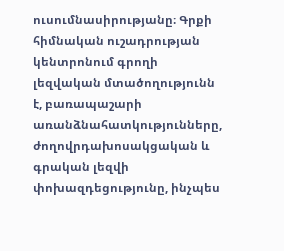ուսումնասիրությանը։ Գրքի հիմնական ուշադրության կենտրոնում գրողի լեզվական մտածողությունն է, բառապաշարի առանձնահատկությունները, ժողովրդախոսակցական և գրական լեզվի փոխազդեցությունը, ինչպես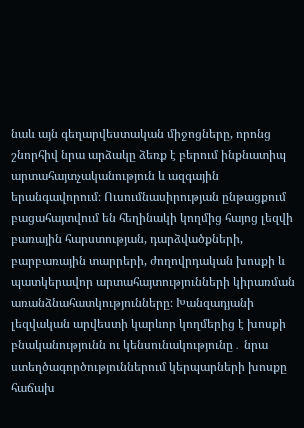նաև այն գեղարվեստական միջոցները, որոնց շնորհիվ նրա արձակը ձեռք է բերում ինքնատիպ արտահայտչականություն և ազգային երանգավորում։ Ուսումնասիրության ընթացքում բացահայտվում են հեղինակի կողմից հայոց լեզվի բառային հարստության, դարձվածքների, բարբառային տարրերի, ժողովրդական խոսքի և պատկերավոր արտահայտությունների կիրառման առանձնահատկությունները։ Խանզադյանի լեզվական արվեստի կարևոր կողմերից է խոսքի բնականությունն ու կենսունակությունը․ նրա ստեղծագործություններում կերպարների խոսքը հաճախ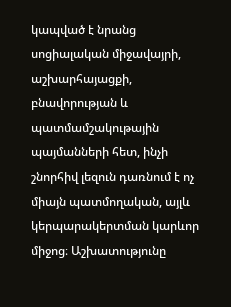կապված է նրանց սոցիալական միջավայրի, աշխարհայացքի, բնավորության և պատմամշակութային պայմանների հետ, ինչի շնորհիվ լեզուն դառնում է ոչ միայն պատմողական, այլև կերպարակերտման կարևոր միջոց։ Աշխատությունը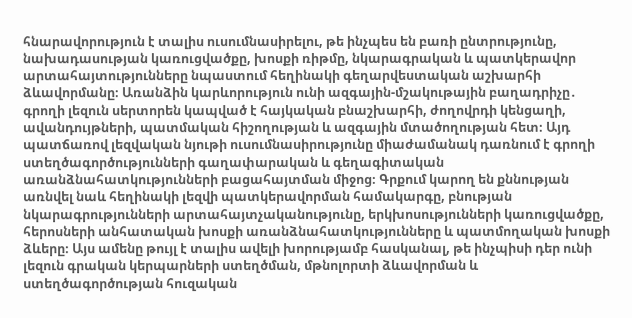հնարավորություն է տալիս ուսումնասիրելու, թե ինչպես են բառի ընտրությունը, նախադասության կառուցվածքը, խոսքի ռիթմը, նկարագրական և պատկերավոր արտահայտությունները նպաստում հեղինակի գեղարվեստական աշխարհի ձևավորմանը։ Առանձին կարևորություն ունի ազգային-մշակութային բաղադրիչը․ գրողի լեզուն սերտորեն կապված է հայկական բնաշխարհի, ժողովրդի կենցաղի, ավանդույթների, պատմական հիշողության և ազգային մտածողության հետ։ Այդ պատճառով լեզվական նյութի ուսումնասիրությունը միաժամանակ դառնում է գրողի ստեղծագործությունների գաղափարական և գեղագիտական առանձնահատկությունների բացահայտման միջոց։ Գրքում կարող են քննության առնվել նաև հեղինակի լեզվի պատկերավորման համակարգը, բնության նկարագրությունների արտահայտչականությունը, երկխոսությունների կառուցվածքը, հերոսների անհատական խոսքի առանձնահատկությունները և պատմողական խոսքի ձևերը։ Այս ամենը թույլ է տալիս ավելի խորությամբ հասկանալ, թե ինչպիսի դեր ունի լեզուն գրական կերպարների ստեղծման, մթնոլորտի ձևավորման և ստեղծագործության հուզական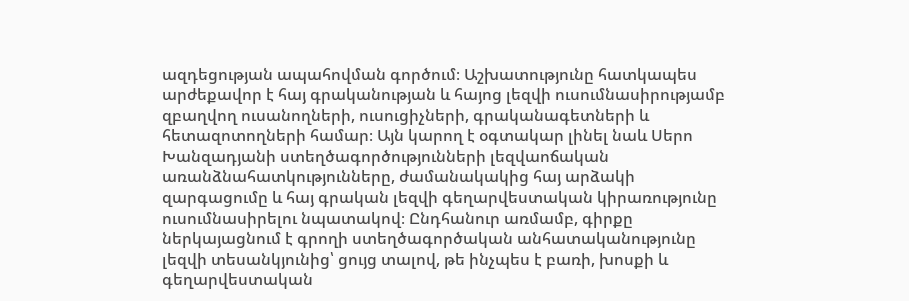ազդեցության ապահովման գործում։ Աշխատությունը հատկապես արժեքավոր է հայ գրականության և հայոց լեզվի ուսումնասիրությամբ զբաղվող ուսանողների, ուսուցիչների, գրականագետների և հետազոտողների համար։ Այն կարող է օգտակար լինել նաև Սերո Խանզադյանի ստեղծագործությունների լեզվաոճական առանձնահատկությունները, ժամանակակից հայ արձակի զարգացումը և հայ գրական լեզվի գեղարվեստական կիրառությունը ուսումնասիրելու նպատակով։ Ընդհանուր առմամբ, գիրքը ներկայացնում է գրողի ստեղծագործական անհատականությունը լեզվի տեսանկյունից՝ ցույց տալով, թե ինչպես է բառի, խոսքի և գեղարվեստական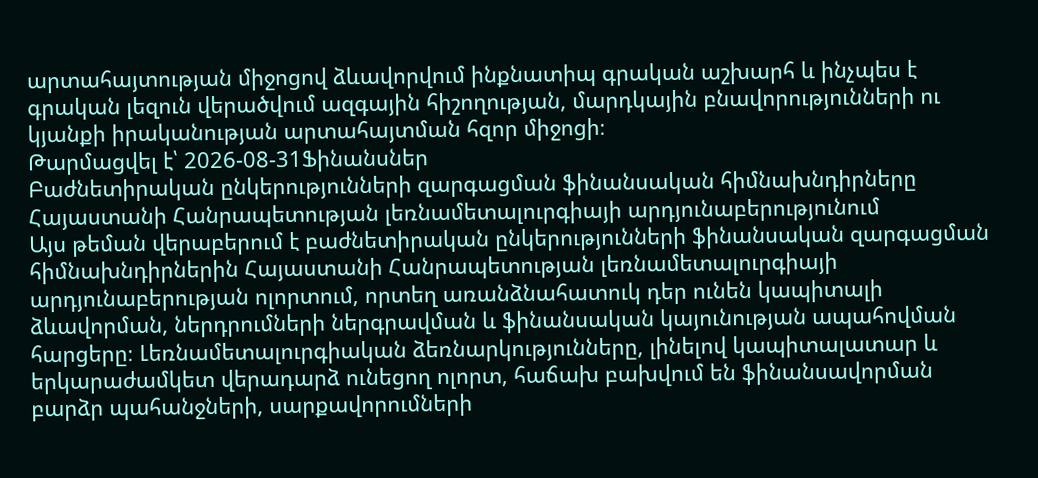արտահայտության միջոցով ձևավորվում ինքնատիպ գրական աշխարհ և ինչպես է գրական լեզուն վերածվում ազգային հիշողության, մարդկային բնավորությունների ու կյանքի իրականության արտահայտման հզոր միջոցի։
Թարմացվել է՝ 2026-08-31Ֆինանսներ
Բաժնետիրական ընկերությունների զարգացման ֆինանսական հիմնախնդիրները Հայաստանի Հանրապետության լեռնամետալուրգիայի արդյունաբերությունում
Այս թեման վերաբերում է բաժնետիրական ընկերությունների ֆինանսական զարգացման հիմնախնդիրներին Հայաստանի Հանրապետության լեռնամետալուրգիայի արդյունաբերության ոլորտում, որտեղ առանձնահատուկ դեր ունեն կապիտալի ձևավորման, ներդրումների ներգրավման և ֆինանսական կայունության ապահովման հարցերը։ Լեռնամետալուրգիական ձեռնարկությունները, լինելով կապիտալատար և երկարաժամկետ վերադարձ ունեցող ոլորտ, հաճախ բախվում են ֆինանսավորման բարձր պահանջների, սարքավորումների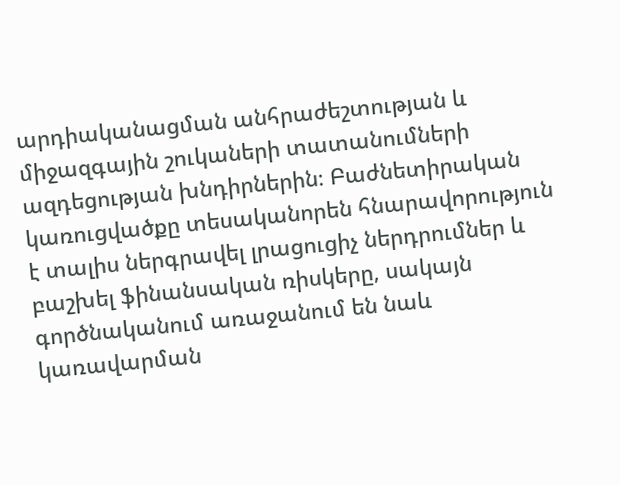արդիականացման անհրաժեշտության և միջազգային շուկաների տատանումների ազդեցության խնդիրներին։ Բաժնետիրական կառուցվածքը տեսականորեն հնարավորություն է տալիս ներգրավել լրացուցիչ ներդրումներ և բաշխել ֆինանսական ռիսկերը, սակայն գործնականում առաջանում են նաև կառավարման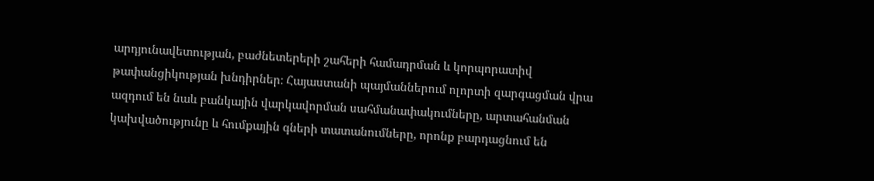արդյունավետության, բաժնետերերի շահերի համադրման և կորպորատիվ թափանցիկության խնդիրներ։ Հայաստանի պայմաններում ոլորտի զարգացման վրա ազդում են նաև բանկային վարկավորման սահմանափակումները, արտահանման կախվածությունը և հումքային գների տատանումները, որոնք բարդացնում են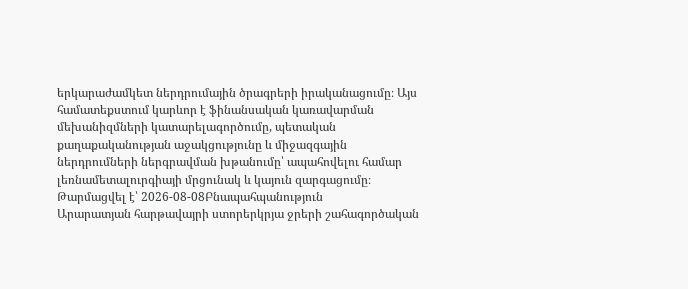երկարաժամկետ ներդրումային ծրագրերի իրականացումը։ Այս համատեքստում կարևոր է ֆինանսական կառավարման մեխանիզմների կատարելագործումը, պետական քաղաքականության աջակցությունը և միջազգային ներդրումների ներգրավման խթանումը՝ ապահովելու համար լեռնամետալուրգիայի մրցունակ և կայուն զարգացումը։
Թարմացվել է՝ 2026-08-08Բնապահպանություն
Արարատյան հարթավայրի ստորերկրյա ջրերի շահագործական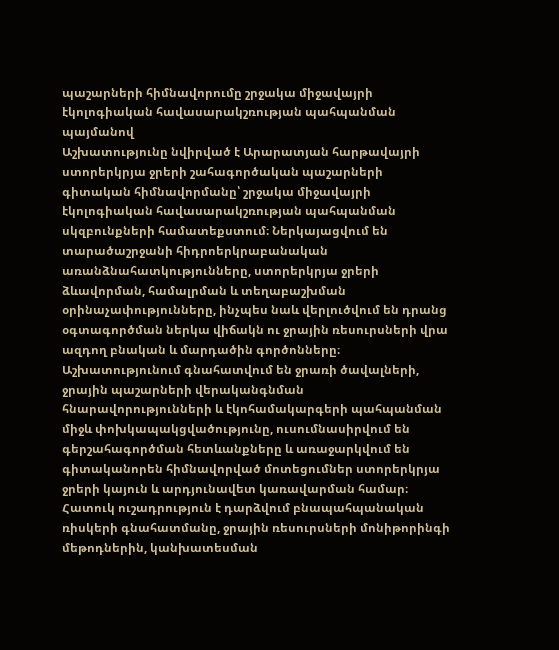պաշարների հիմնավորումը շրջակա միջավայրի էկոլոգիական հավասարակշռության պահպանման պայմանով
Աշխատությունը նվիրված է Արարատյան հարթավայրի ստորերկրյա ջրերի շահագործական պաշարների գիտական հիմնավորմանը՝ շրջակա միջավայրի էկոլոգիական հավասարակշռության պահպանման սկզբունքների համատեքստում։ Ներկայացվում են տարածաշրջանի հիդրոերկրաբանական առանձնահատկությունները, ստորերկրյա ջրերի ձևավորման, համալրման և տեղաբաշխման օրինաչափությունները, ինչպես նաև վերլուծվում են դրանց օգտագործման ներկա վիճակն ու ջրային ռեսուրսների վրա ազդող բնական և մարդածին գործոնները։ Աշխատությունում գնահատվում են ջրառի ծավալների, ջրային պաշարների վերականգնման հնարավորությունների և էկոհամակարգերի պահպանման միջև փոխկապակցվածությունը, ուսումնասիրվում են գերշահագործման հետևանքները և առաջարկվում են գիտականորեն հիմնավորված մոտեցումներ ստորերկրյա ջրերի կայուն և արդյունավետ կառավարման համար։ Հատուկ ուշադրություն է դարձվում բնապահպանական ռիսկերի գնահատմանը, ջրային ռեսուրսների մոնիթորինգի մեթոդներին, կանխատեսման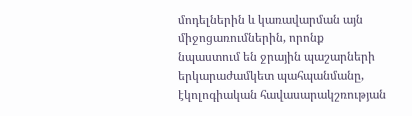մոդելներին և կառավարման այն միջոցառումներին, որոնք նպաստում են ջրային պաշարների երկարաժամկետ պահպանմանը, էկոլոգիական հավասարակշռության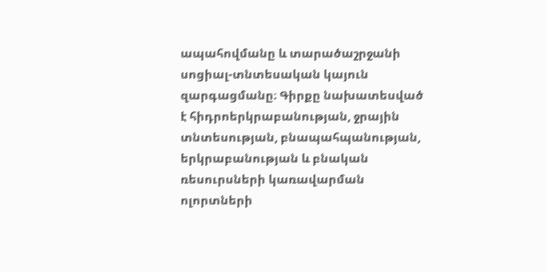ապահովմանը և տարածաշրջանի սոցիալ-տնտեսական կայուն զարգացմանը։ Գիրքը նախատեսված է հիդրոերկրաբանության, ջրային տնտեսության, բնապահպանության, երկրաբանության և բնական ռեսուրսների կառավարման ոլորտների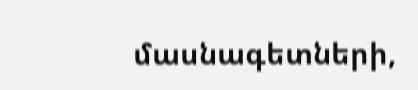մասնագետների,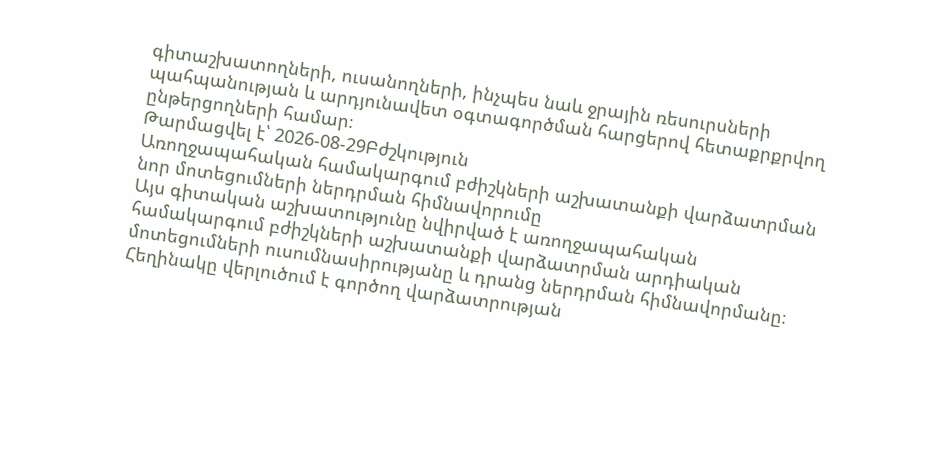գիտաշխատողների, ուսանողների, ինչպես նաև ջրային ռեսուրսների պահպանության և արդյունավետ օգտագործման հարցերով հետաքրքրվող ընթերցողների համար։
Թարմացվել է՝ 2026-08-29Բժշկություն
Առողջապահական համակարգում բժիշկների աշխատանքի վարձատրման նոր մոտեցումների ներդրման հիմնավորումը
Այս գիտական աշխատությունը նվիրված է առողջապահական համակարգում բժիշկների աշխատանքի վարձատրման արդիական մոտեցումների ուսումնասիրությանը և դրանց ներդրման հիմնավորմանը։ Հեղինակը վերլուծում է գործող վարձատրության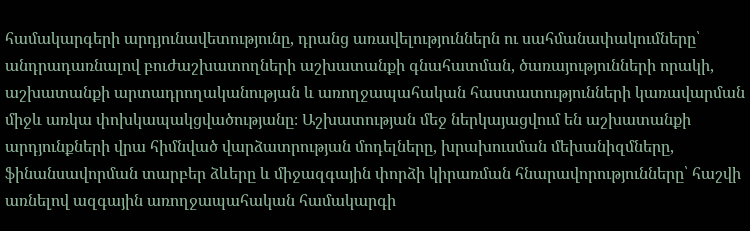համակարգերի արդյունավետությունը, դրանց առավելություններն ու սահմանափակումները՝ անդրադառնալով բուժաշխատողների աշխատանքի գնահատման, ծառայությունների որակի, աշխատանքի արտադրողականության և առողջապահական հաստատությունների կառավարման միջև առկա փոխկապակցվածությանը։ Աշխատության մեջ ներկայացվում են աշխատանքի արդյունքների վրա հիմնված վարձատրության մոդելները, խրախուսման մեխանիզմները, ֆինանսավորման տարբեր ձևերը և միջազգային փորձի կիրառման հնարավորությունները՝ հաշվի առնելով ազգային առողջապահական համակարգի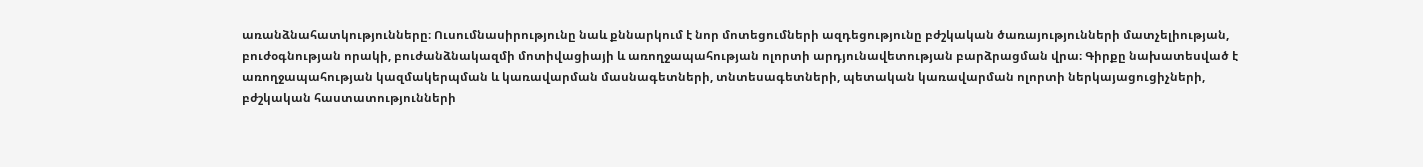առանձնահատկությունները։ Ուսումնասիրությունը նաև քննարկում է նոր մոտեցումների ազդեցությունը բժշկական ծառայությունների մատչելիության, բուժօգնության որակի, բուժանձնակազմի մոտիվացիայի և առողջապահության ոլորտի արդյունավետության բարձրացման վրա։ Գիրքը նախատեսված է առողջապահության կազմակերպման և կառավարման մասնագետների, տնտեսագետների, պետական կառավարման ոլորտի ներկայացուցիչների, բժշկական հաստատությունների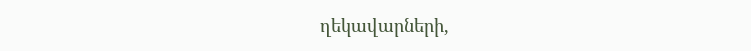ղեկավարների,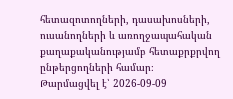հետազոտողների, դասախոսների, ուսանողների և առողջապահական քաղաքականությամբ հետաքրքրվող ընթերցողների համար։
Թարմացվել է՝ 2026-09-09